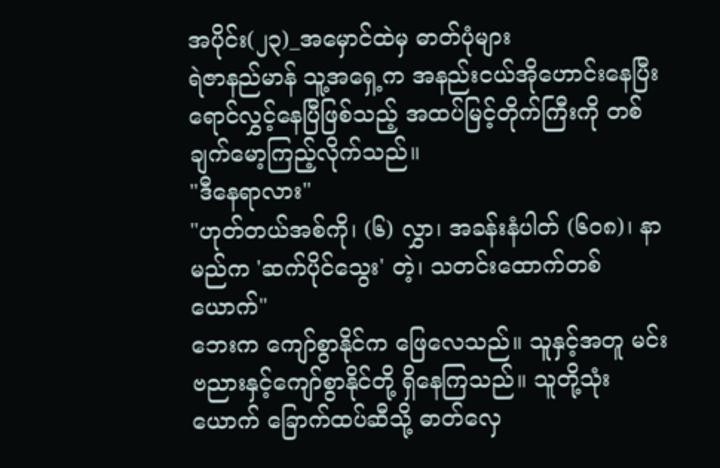အပိုင်း(၂၃)_အမှောင်ထဲမှ ဓာတ်ပုံများ
ရဲဇာနည်မာန် သူ့အရှေ့က အနည်းငယ်အိုဟောင်းနေပြီး ရောင်လွှင့်နေပြီဖြစ်သည့် အထပ်မြင့်တိုက်ကြီးကို တစ်ချက်မော့ကြည့်လိုက်သည်။
"ဒီနေရာလား"
"ဟုတ်တယ်အစ်ကို၊ (၆) လွှာ၊ အခန်းနံပါတ် (၆၀၈)၊ နာမည်က 'ဆက်ပိုင်သွေး' တဲ့၊ သတင်းထောက်တစ်ယောက်"
ဘေးက ကျော်စွာနိုင်က ဖြေလေသည်။ သူနှင့်အတူ မင်းဗညားနှင့်ကျော်စွာနိုင်တို့ ရှိနေကြသည်။ သူတို့သုံးယောက် ခြောက်ထပ်ဆီသို့ ဓာတ်လှေ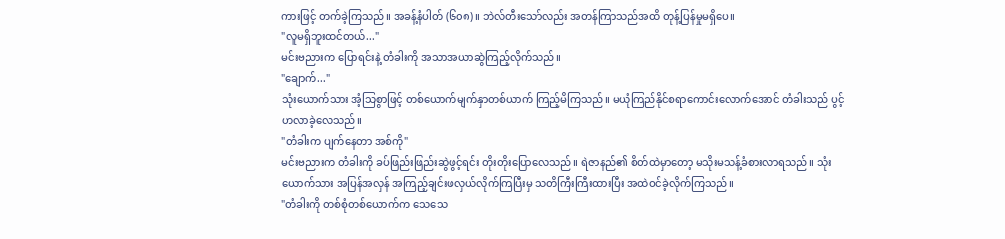ကားဖြင့် တက်ခဲ့ကြသည်။ အခန့်နံပါတ် (၆၀၈)။ ဘဲလ်တီးသော်လည်း အတန်ကြာသည်အထိ တုန့်ပြန်မှုမရှိပေ။
"လူမရှိဘူးထင်တယ်..."
မင်းဗညားက ပြောရင်းနဲ့ တံခါးကို အသာအယာဆွဲကြည့်လိုက်သည်။
"ချောက်..."
သုံးယောက်သား အံ့သြစွာဖြင့် တစ်ယောက်မျက်နှာတစ်ယာက် ကြည့်မိကြသည်။ မယုံကြည်နိုင်စရာကောင်းလောက်အောင် တံခါးသည် ပွင့်ဟလာခဲ့လေသည်။
"တံခါးက ပျက်နေတာ အစ်ကို"
မင်းဗညားက တံခါးကို ခပ်ဖြည်းဖြည်းဆွဲဖွင့်ရင်း တိုးတိုးပြောလေသည်။ ရဲဇာနည်၏ စိတ်ထဲမှာတော့ မသိုးမသန့်ခံစားလာရသည်။ သုံးယောက်သား အပြန်အလှန် အကြည့်ချင်းဖလှယ်လိုက်ကြပြီးမှ သတိကြီးကြီးထားပြီး အထဲဝင်ခဲ့လိုက်ကြသည်။
"တံခါးကို တစ်စုံတစ်ယောက်က သေသေ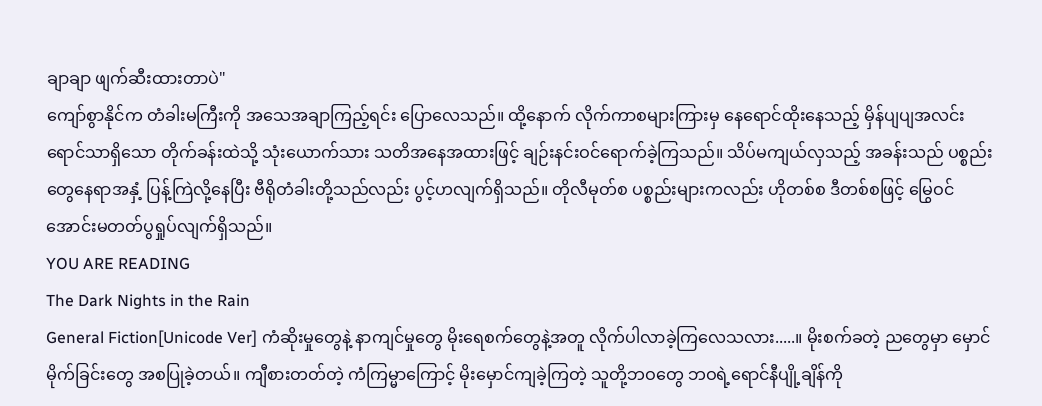ချာချာ ဖျက်ဆီးထားတာပဲ"
ကျော်စွာနိုင်က တံခါးမကြီးကို အသေအချာကြည့်ရင်း ပြောလေသည်။ ထို့နောက် လိုက်ကာစများကြားမှ နေရောင်ထိုးနေသည့် မှိန်ပျပျအလင်းရောင်သာရှိသော တိုက်ခန်းထဲသို့ သုံးယောက်သား သတိအနေအထားဖြင့် ချဉ်းနင်းဝင်ရောက်ခဲ့ကြသည်။ သိပ်မကျယ်လှသည့် အခန်းသည် ပစ္စည်းတွေနေရာအနှံ့ ပြန့်ကြဲလို့နေပြီး ဗီရိုတံခါးတို့သည်လည်း ပွင့်ဟလျက်ရှိသည်။ တိုလီမုတ်စ ပစ္စည်းများကလည်း ဟိုတစ်စ ဒီတစ်စဖြင့် မြွေဝင်အောင်းမတတ်ပွရှုပ်လျက်ရှိသည်။
YOU ARE READING
The Dark Nights in the Rain
General Fiction[Unicode Ver] ကံဆိုးမှုတွေနဲ့ နာကျင်မှုတွေ မိုးရေစက်တွေနဲ့အတူ လိုက်ပါလာခဲ့ကြလေသလား.....။ မိုးစက်ခတဲ့ ညတွေမှာ မှောင်မိုက်ခြင်းတွေ အစပြုခဲ့တယ်။ ကျီစားတတ်တဲ့ ကံကြမ္မာကြောင့် မိုးမှောင်ကျခဲ့ကြတဲ့ သူတို့ဘဝတွေ ဘဝရဲ့ရောင်နီပျို့ချိန်ကို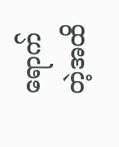ရောက်တဲ့အထိ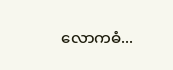လောကဓံ...